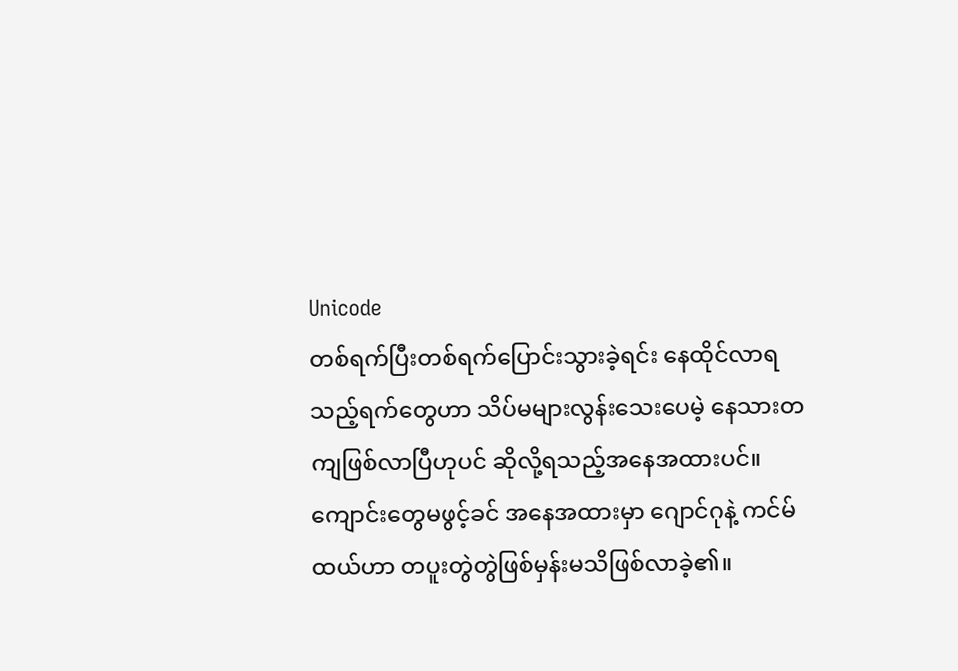Unicode
တစ်ရက်ပြီးတစ်ရက်ပြောင်းသွားခဲ့ရင်း နေထိုင်လာရသည့်ရက်တွေဟာ သိပ်မများလွန်းသေးပေမဲ့ နေသားတကျဖြစ်လာပြီဟုပင် ဆိုလို့ရသည့်အနေအထားပင်။
ကျောင်းတွေမဖွင့်ခင် အနေအထားမှာ ဂျောင်ဂုနဲ့ ကင်မ်ထယ်ဟာ တပူးတွဲတွဲဖြစ်မှန်းမသိဖြစ်လာခဲ့၏။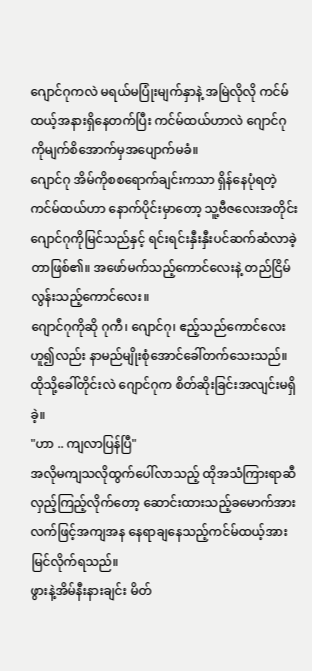ဂျောင်ဂုကလဲ မရယ်မပြုံးမျက်နှာနဲ့ အမြဲလိုလို ကင်မ်ထယ့်အနားရှိနေတက်ပြီး ကင်မ်ထယ်ဟာလဲ ဂျောင်ဂုကိုမျက်စိအောက်မှအပျောက်မခံ။
ဂျောင်ဂု အိမ်ကိုစစရောက်ချင်းကသာ ရှိန်နေပုံရတဲ့ကင်မ်ထယ်ဟာ နောက်ပိုင်းမှာတော့ သူ့ဗီဇလေးအတိုင်း ဂျောင်ဂုကိုမြင်သည်နှင့် ရင်းရင်းနှီးနှီးပင်ဆက်ဆံလာခဲ့တာဖြစ်၏။ အဖော်မက်သည့်ကောင်လေးနဲ့ တည်ငြိမ်လွန်းသည့်ကောင်လေး။
ဂျောင်ဂုကိုဆို ဂုကီ၊ ဂျောင်ဂု၊ ဧည့်သည်ကောင်လေး ဟူ၍လည်း နာမည်မျိုးစုံအောင်ခေါ်တက်သေးသည်။ ထိုသို့ခေါ်တိုင်းလဲ ဂျောင်ဂုက စိတ်ဆိုးခြင်းအလျင်းမရှိခဲ့။
"ဟာ .. ကျလာပြန်ပြီ"
အလိုမကျသလိုထွက်ပေါ်လာသည့် ထိုအသံကြားရာဆီလှည့်ကြည့်လိုက်တော့ ဆောင်းထားသည့်ခမောက်အား လက်ဖြင့်အကျအန နေရာချနေသည့်ကင်မ်ထယ့်အား မြင်လိုက်ရသည်။
ဖွားနဲ့အိမ်နီးနားချင်း မိတ်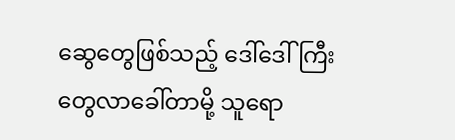ဆွေတွေဖြစ်သည့် ဒေါ်ဒေါ်ကြီးတွေလာခေါ်တာမို့ သူရော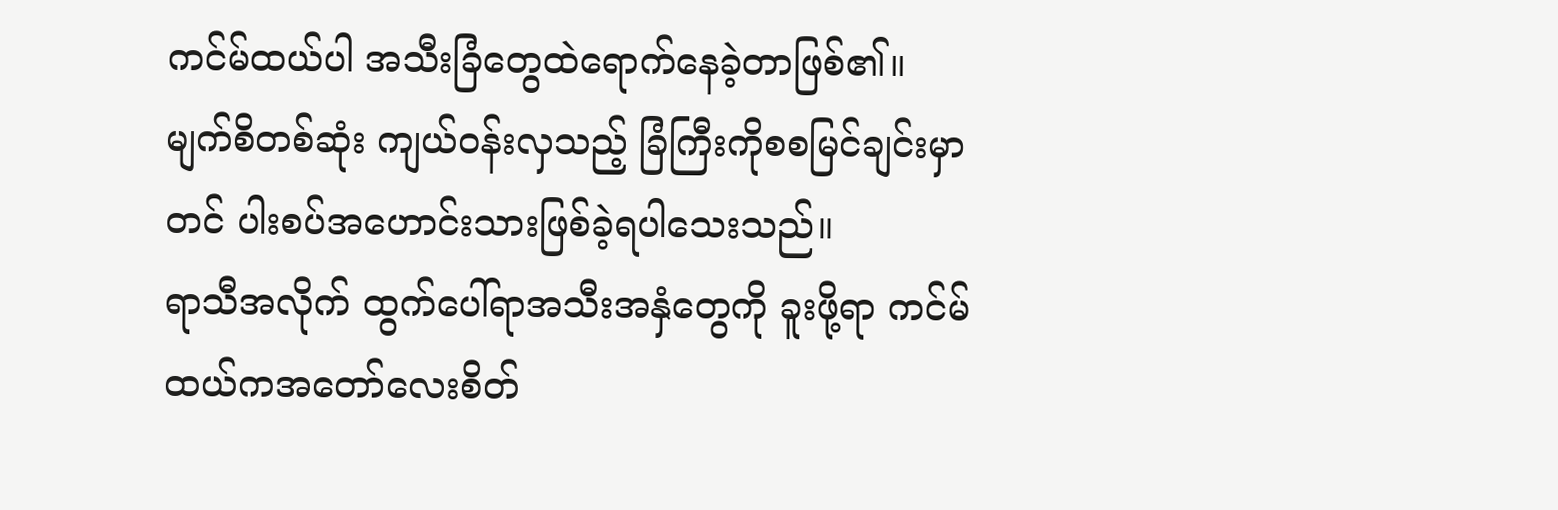ကင်မ်ထယ်ပါ အသီးခြံတွေထဲရောက်နေခဲ့တာဖြစ်၏။ မျက်စိတစ်ဆုံး ကျယ်ဝန်းလှသည့် ခြံကြီးကိုစစမြင်ချင်းမှာတင် ပါးစပ်အဟောင်းသားဖြစ်ခဲ့ရပါသေးသည်။
ရာသီအလိုက် ထွက်ပေါ်ရာအသီးအနှံတွေကို ခူးဖို့ရာ ကင်မ်ထယ်ကအတော်လေးစိတ်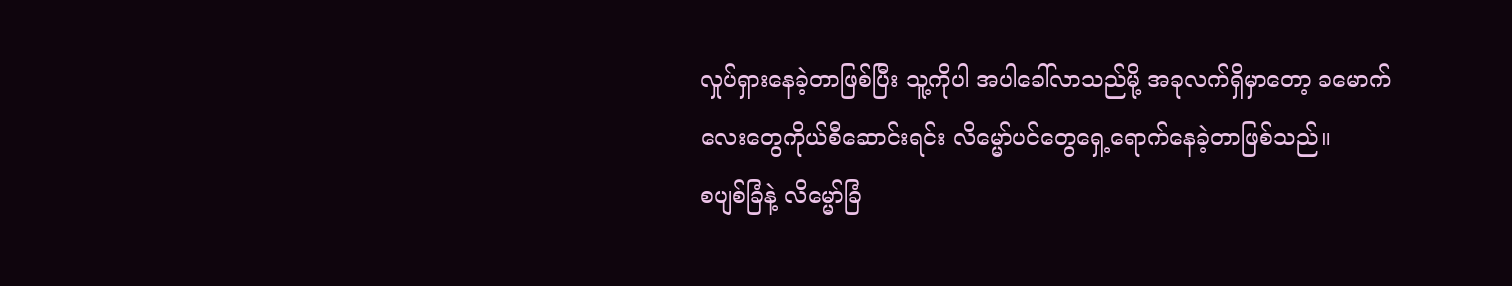လှုပ်ရှားနေခဲ့တာဖြစ်ပြီး သူ့ကိုပါ အပါခေါ်လာသည်မို့ အခုလက်ရှိမှာတော့ ခမောက်လေးတွေကိုယ်စီဆောင်းရင်း လိမ္မော်ပင်တွေရှေ့ရောက်နေခဲ့တာဖြစ်သည်။
စပျစ်ခြံနဲ့ လိမ္မော်ခြံ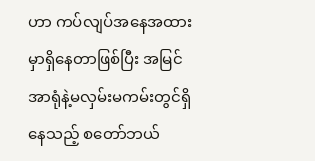ဟာ ကပ်လျပ်အနေအထားမှာရှိနေတာဖြစ်ပြီး အမြင်အာရုံနဲ့မလှမ်းမကမ်းတွင်ရှိနေသည့် စတော်ဘယ်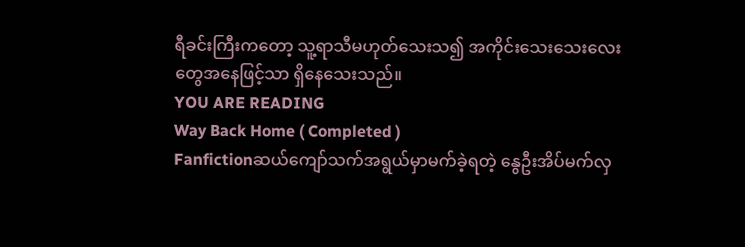ရီခင်းကြီးကတော့ သူ့ရာသီမဟုတ်သေးသ၍ အကိုင်းသေးသေးလေးတွေအနေဖြင့်သာ ရှိနေသေးသည်။
YOU ARE READING
Way Back Home ( Completed )
Fanfictionဆယ်ကျော်သက်အရွယ်မှာမက်ခဲ့ရတဲ့ နွေဦးအိပ်မက်လှ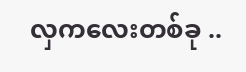လှကလေးတစ်ခု ..